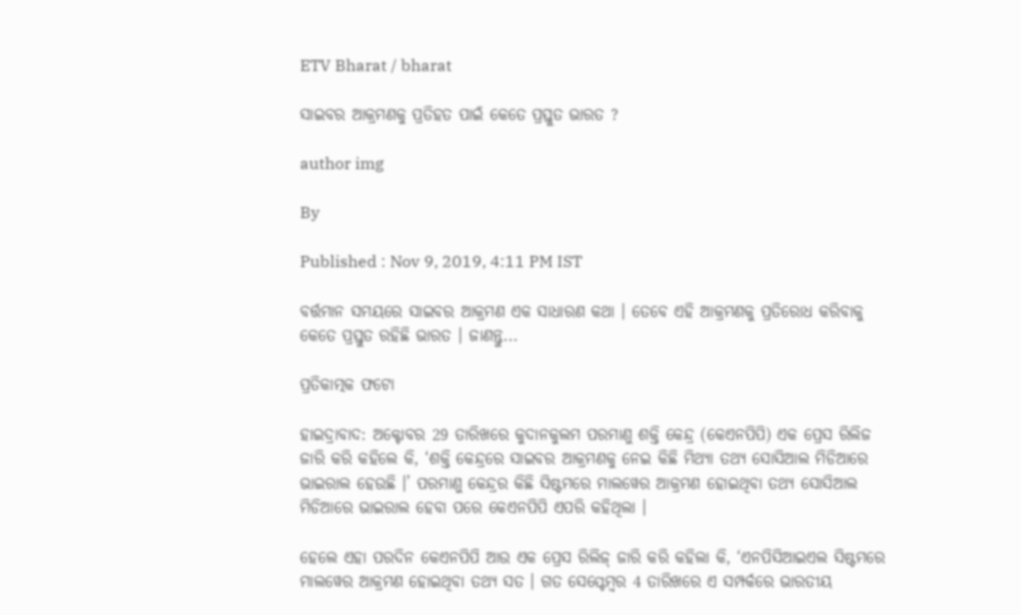ETV Bharat / bharat

ସାଇବର ଆକ୍ରମଣକୁ ପ୍ରତିହତ ପାଇଁ କେତେ ପ୍ରସ୍ତୁତ ଭାରତ ?

author img

By

Published : Nov 9, 2019, 4:11 PM IST

ବର୍ତ୍ତମାନ ସମୟରେ ସାଇବର ଆକ୍ରମଣ ଏକ ସାଧାରଣ କଥା । ତେବେ ଏହି ଆକ୍ରମଣକୁ ପ୍ରତିରୋଧ କରିବାକୁ କେତେ ପ୍ରସ୍ତୁତ ରହିଛି ଭାରତ । ଜାଣନ୍ତୁ...

ପ୍ରତିକାତ୍ମକ ଫଟୋ

ହାଇଦ୍ରାବାଦ: ଅକ୍ଟୋବର 29 ତାରିଖରେ କୁଦାନକୁଲମ ପରମାଣୁ ଶକ୍ତି କେନ୍ଦ୍ର (କେଏନପିପି) ଏକ ପ୍ରେସ ରିଲିଜ ଜାରି କରି କହିଲେ କି, ‘ଶକ୍ତି କେନ୍ଦ୍ରରେ ସାଇବର ଆକ୍ରମଣକୁ ନେଇ କିଛି ମିଥ୍ୟା ତଥ୍ୟ ସୋସିଆଲ ମିଡିଆରେ ଭାଇରାଲ ହେଉଛି ।’ ପରମାଣୁ କେନ୍ଦ୍ରର କିଛି ସିଷ୍ଟମରେ ମାଲୱେର ଆକ୍ରମଣ ହୋଇଥିବା ତଥ୍ୟ ସୋସିଆଲ ମିଡିଆରେ ଭାଇରାଲ ହେବା ପରେ କେଏନପିପି ଏପରି କହିଥିଲା ।

ହେଲେ ଏହା ପରଦିନ କେଏନପିପି ଆଉ ଏକ ପ୍ରେସ ରିଲିଜ୍‌ ଜାରି କରି କହିଲା କି, ‘ଏନପିସିଆଇଏଲ ସିଷ୍ଟମରେ ମାଲୱେର ଆକ୍ରମଣ ହୋଇଥିବା ତଥ୍ୟ ସତ । ଗତ ସେପ୍ଟେମ୍ବର 4 ତାରିଖରେ ଏ ସମ୍ପର୍କରେ ଭାରତୀୟ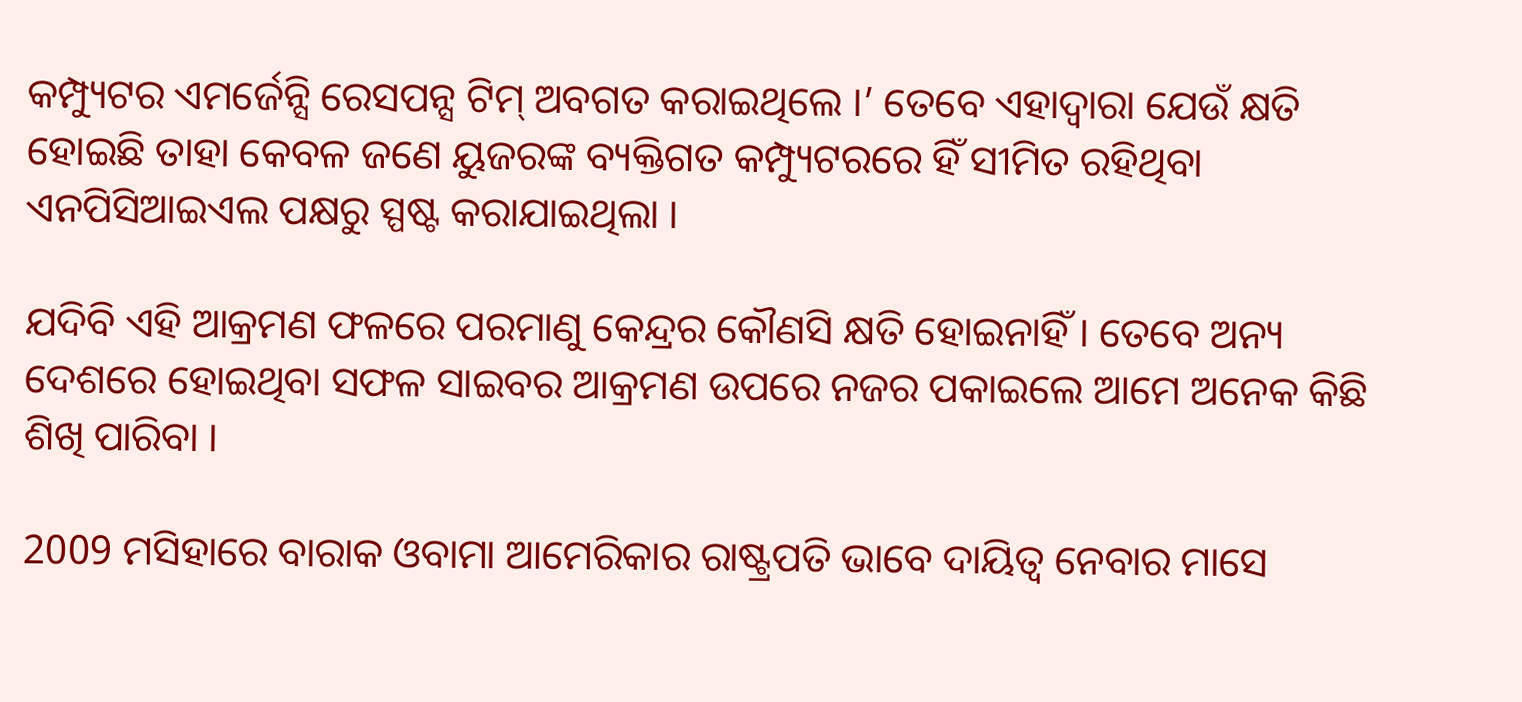କମ୍ପ୍ୟୁଟର ଏମର୍ଜେନ୍ସି ରେସପନ୍ସ ଟିମ୍‌ ଅବଗତ କରାଇଥିଲେ ।’ ତେବେ ଏହାଦ୍ବାରା ଯେଉଁ କ୍ଷତି ହୋଇଛି ତାହା କେବଳ ଜଣେ ୟୁଜରଙ୍କ ବ୍ୟକ୍ତିଗତ କମ୍ପ୍ୟୁଟରରେ ହିଁ ସୀମିତ ରହିଥିବା ଏନପିସିଆଇଏଲ ପକ୍ଷରୁ ସ୍ପଷ୍ଟ କରାଯାଇଥିଲା ।

ଯଦିବି ଏହି ଆକ୍ରମଣ ଫଳରେ ପରମାଣୁ କେନ୍ଦ୍ରର କୌଣସି କ୍ଷତି ହୋଇନାହିଁ । ତେବେ ଅନ୍ୟ ଦେଶରେ ହୋଇଥିବା ସଫଳ ସାଇବର ଆକ୍ରମଣ ଉପରେ ନଜର ପକାଇଲେ ଆମେ ଅନେକ କିଛି ଶିଖି ପାରିବା ।

2009 ମସିହାରେ ବାରାକ ଓବାମା ଆମେରିକାର ରାଷ୍ଟ୍ରପତି ଭାବେ ଦାୟିତ୍ବ ନେବାର ମାସେ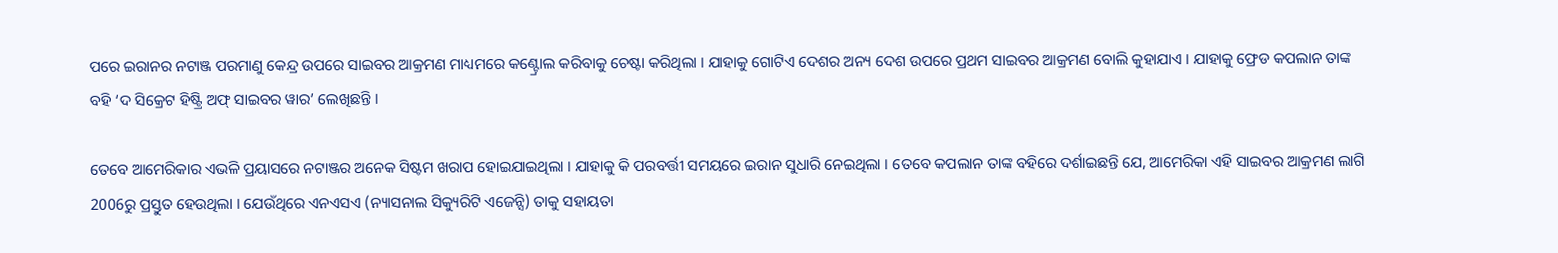ପରେ ଇରାନର ନଟାଞ୍ଜ ପରମାଣୁ କେନ୍ଦ୍ର ଉପରେ ସାଇବର ଆକ୍ରମଣ ମାଧ୍ୟମରେ କଣ୍ଟ୍ରୋଲ କରିବାକୁ ଚେଷ୍ଟା କରିଥିଲା । ଯାହାକୁ ଗୋଟିଏ ଦେଶର ଅନ୍ୟ ଦେଶ ଉପରେ ପ୍ରଥମ ସାଇବର ଆକ୍ରମଣ ବୋଲି କୁହାଯାଏ । ଯାହାକୁ ଫ୍ରେଡ କପଲାନ ତାଙ୍କ ବହି ‘ଦ ସିକ୍ରେଟ ହିଷ୍ଟ୍ରି ଅଫ୍‌ ସାଇବର ୱାର’ ଲେଖିଛନ୍ତି ।

ତେବେ ଆମେରିକାର ଏଭଳି ପ୍ରୟାସରେ ନଟାଞ୍ଜର ଅନେକ ସିଷ୍ଟମ ଖରାପ ହୋଇଯାଇଥିଲା । ଯାହାକୁ କି ପରବର୍ତ୍ତୀ ସମୟରେ ଇରାନ ସୁଧାରି ନେଇଥିଲା । ତେବେ କପଲାନ ତାଙ୍କ ବହିରେ ଦର୍ଶାଇଛନ୍ତି ଯେ, ଆମେରିକା ଏହି ସାଇବର ଆକ୍ରମଣ ଲାଗି 2006ରୁ ପ୍ରସ୍ତୁତ ହେଉଥିଲା । ଯେଉଁଥିରେ ଏନଏସଏ (ନ୍ୟାସନାଲ ସିକ୍ୟୁରିଟି ଏଜେନ୍ସି) ତାକୁ ସହାୟତା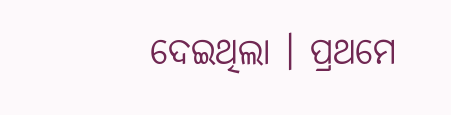ଦେଇଥିଲା । ପ୍ରଥମେ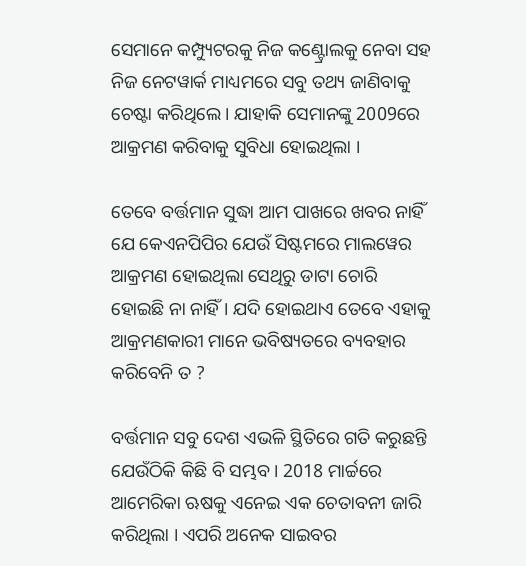ସେମାନେ କମ୍ପ୍ୟୁଟରକୁ ନିଜ କଣ୍ଟ୍ରୋଲକୁ ନେବା ସହ ନିଜ ନେଟୱାର୍କ ମାଧ୍ୟମରେ ସବୁ ତଥ୍ୟ ଜାଣିବାକୁ ଚେଷ୍ଟା କରିଥିଲେ । ଯାହାକି ସେମାନଙ୍କୁ 2009ରେ ଆକ୍ରମଣ କରିବାକୁ ସୁବିଧା ହୋଇଥିଲା ।

ତେବେ ବର୍ତ୍ତମାନ ସୁଦ୍ଧା ଆମ ପାଖରେ ଖବର ନାହିଁ ଯେ କେଏନପିପିର ଯେଉଁ ସିଷ୍ଟମରେ ମାଲୱେର ଆକ୍ରମଣ ହୋଇଥିଲା ସେଥିରୁ ଡାଟା ଚୋରି ହୋଇଛି ନା ନାହିଁ । ଯଦି ହୋଇଥାଏ ତେବେ ଏହାକୁ ଆକ୍ରମଣକାରୀ ମାନେ ଭବିଷ୍ୟତରେ ବ୍ୟବହାର କରିବେନି ତ ?

ବର୍ତ୍ତମାନ ସବୁ ଦେଶ ଏଭଳି ସ୍ଥିତିରେ ଗତି କରୁଛନ୍ତି ଯେଉଁଠିକି କିଛି ବି ସମ୍ଭବ । 2018 ମାର୍ଚ୍ଚରେ ଆମେରିକା ଋଷକୁ ଏନେଇ ଏକ ଚେତାବନୀ ଜାରି କରିଥିଲା । ଏପରି ଅନେକ ସାଇବର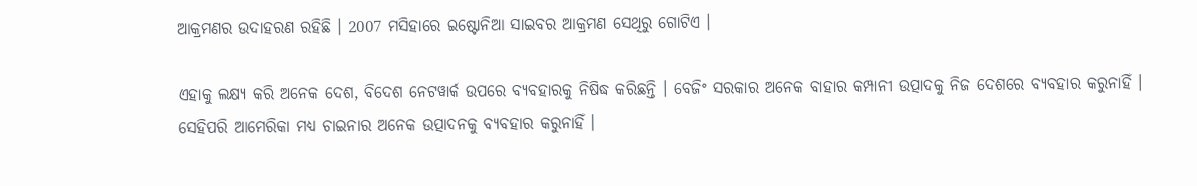ଆକ୍ରମଣର ଉଦାହରଣ ରହିଛି । 2007 ମସିହାରେ ଇଷ୍ଟୋନିଆ ସାଇବର ଆକ୍ରମଣ ସେଥିରୁ ଗୋଟିଏ ।

ଏହାକୁ ଲକ୍ଷ୍ୟ କରି ଅନେକ ଦେଶ, ବିଦେଶ ନେଟୱାର୍କ ଉପରେ ବ୍ୟବହାରକୁ ନିଷିଦ୍ଧ କରିଛନ୍ତି । ବେଜିଂ ସରକାର ଅନେକ ବାହାର କମ୍ପାନୀ ଉତ୍ପାଦକୁ ନିଜ ଦେଶରେ ବ୍ୟବହାର କରୁନାହିଁ । ସେହିପରି ଆମେରିକା ମଧ୍ୟ ଚାଇନାର ଅନେକ ଉତ୍ପାଦନକୁ ବ୍ୟବହାର କରୁନାହିଁ ।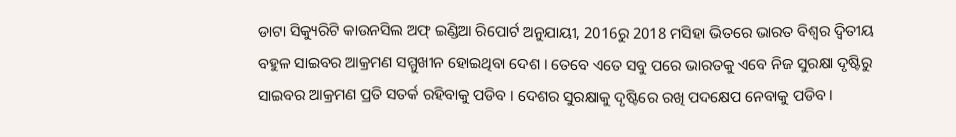ଡାଟା ସିକ୍ୟୁରିଟି କାଉନସିଲ ଅଫ୍‌ ଇଣ୍ଡିଆ ରିପୋର୍ଟ ଅନୁଯାୟୀ, 2016ରୁ 2018 ମସିହା ଭିତରେ ଭାରତ ବିଶ୍ବର ଦ୍ବିତୀୟ ବହୁଳ ସାଇବର ଆକ୍ରମଣ ସମ୍ମୁଖୀନ ହୋଇଥିବା ଦେଶ । ତେବେ ଏତେ ସବୁ ପରେ ଭାରତକୁ ଏବେ ନିଜ ସୁରକ୍ଷା ଦୃଷ୍ଟିରୁ ସାଇବର ଆକ୍ରମଣ ପ୍ରତି ସତର୍କ ରହିବାକୁ ପଡିବ । ଦେଶର ସୁରକ୍ଷାକୁ ଦୃଷ୍ଟିରେ ରଖି ପଦକ୍ଷେପ ନେବାକୁ ପଡିବ ।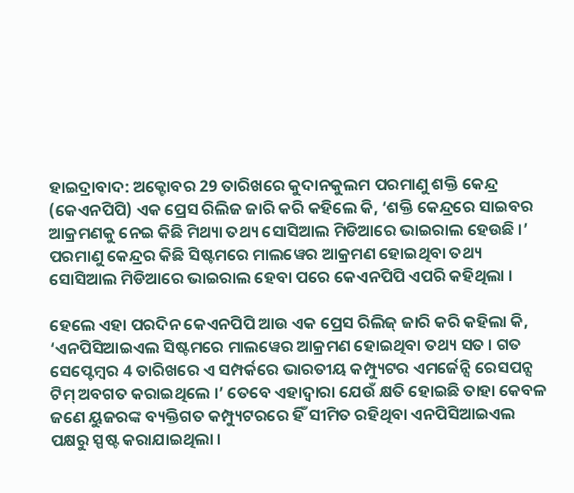ହାଇଦ୍ରାବାଦ: ଅକ୍ଟୋବର 29 ତାରିଖରେ କୁଦାନକୁଲମ ପରମାଣୁ ଶକ୍ତି କେନ୍ଦ୍ର (କେଏନପିପି) ଏକ ପ୍ରେସ ରିଲିଜ ଜାରି କରି କହିଲେ କି, ‘ଶକ୍ତି କେନ୍ଦ୍ରରେ ସାଇବର ଆକ୍ରମଣକୁ ନେଇ କିଛି ମିଥ୍ୟା ତଥ୍ୟ ସୋସିଆଲ ମିଡିଆରେ ଭାଇରାଲ ହେଉଛି ।’ ପରମାଣୁ କେନ୍ଦ୍ରର କିଛି ସିଷ୍ଟମରେ ମାଲୱେର ଆକ୍ରମଣ ହୋଇଥିବା ତଥ୍ୟ ସୋସିଆଲ ମିଡିଆରେ ଭାଇରାଲ ହେବା ପରେ କେଏନପିପି ଏପରି କହିଥିଲା ।

ହେଲେ ଏହା ପରଦିନ କେଏନପିପି ଆଉ ଏକ ପ୍ରେସ ରିଲିଜ୍‌ ଜାରି କରି କହିଲା କି, ‘ଏନପିସିଆଇଏଲ ସିଷ୍ଟମରେ ମାଲୱେର ଆକ୍ରମଣ ହୋଇଥିବା ତଥ୍ୟ ସତ । ଗତ ସେପ୍ଟେମ୍ବର 4 ତାରିଖରେ ଏ ସମ୍ପର୍କରେ ଭାରତୀୟ କମ୍ପ୍ୟୁଟର ଏମର୍ଜେନ୍ସି ରେସପନ୍ସ ଟିମ୍‌ ଅବଗତ କରାଇଥିଲେ ।’ ତେବେ ଏହାଦ୍ବାରା ଯେଉଁ କ୍ଷତି ହୋଇଛି ତାହା କେବଳ ଜଣେ ୟୁଜରଙ୍କ ବ୍ୟକ୍ତିଗତ କମ୍ପ୍ୟୁଟରରେ ହିଁ ସୀମିତ ରହିଥିବା ଏନପିସିଆଇଏଲ ପକ୍ଷରୁ ସ୍ପଷ୍ଟ କରାଯାଇଥିଲା ।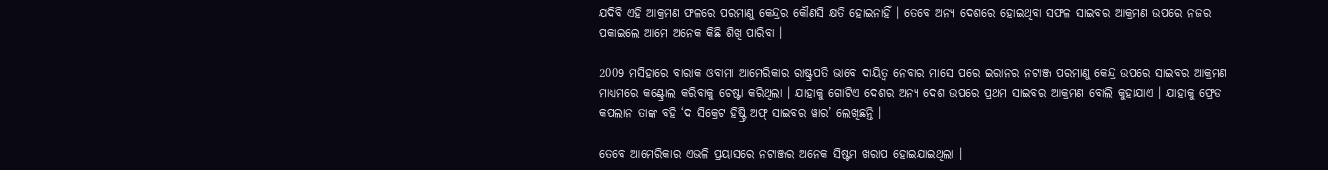ଯଦିବି ଏହି ଆକ୍ରମଣ ଫଳରେ ପରମାଣୁ କେନ୍ଦ୍ରର କୌଣସି କ୍ଷତି ହୋଇନାହିଁ । ତେବେ ଅନ୍ୟ ଦେଶରେ ହୋଇଥିବା ସଫଳ ସାଇବର ଆକ୍ରମଣ ଉପରେ ନଜର ପକାଇଲେ ଆମେ ଅନେକ କିଛି ଶିଖି ପାରିବା ।

2009 ମସିହାରେ ବାରାକ ଓବାମା ଆମେରିକାର ରାଷ୍ଟ୍ରପତି ଭାବେ ଦାୟିତ୍ବ ନେବାର ମାସେ ପରେ ଇରାନର ନଟାଞ୍ଜ ପରମାଣୁ କେନ୍ଦ୍ର ଉପରେ ସାଇବର ଆକ୍ରମଣ ମାଧ୍ୟମରେ କଣ୍ଟ୍ରୋଲ କରିବାକୁ ଚେଷ୍ଟା କରିଥିଲା । ଯାହାକୁ ଗୋଟିଏ ଦେଶର ଅନ୍ୟ ଦେଶ ଉପରେ ପ୍ରଥମ ସାଇବର ଆକ୍ରମଣ ବୋଲି କୁହାଯାଏ । ଯାହାକୁ ଫ୍ରେଡ କପଲାନ ତାଙ୍କ ବହି ‘ଦ ସିକ୍ରେଟ ହିଷ୍ଟ୍ରି ଅଫ୍‌ ସାଇବର ୱାର’ ଲେଖିଛନ୍ତି ।

ତେବେ ଆମେରିକାର ଏଭଳି ପ୍ରୟାସରେ ନଟାଞ୍ଜର ଅନେକ ସିଷ୍ଟମ ଖରାପ ହୋଇଯାଇଥିଲା ।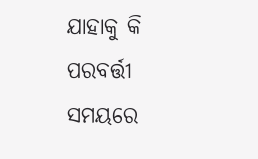ଯାହାକୁ କି ପରବର୍ତ୍ତୀ ସମୟରେ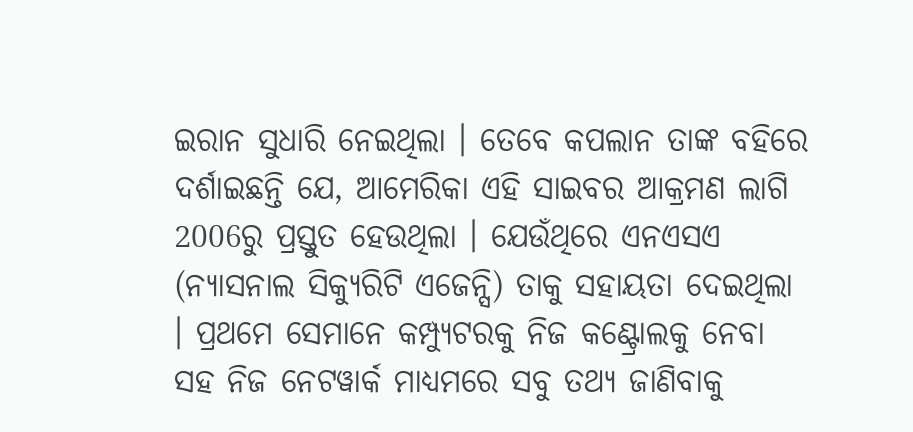ଇରାନ ସୁଧାରି ନେଇଥିଲା । ତେବେ କପଲାନ ତାଙ୍କ ବହିରେ ଦର୍ଶାଇଛନ୍ତି ଯେ, ଆମେରିକା ଏହି ସାଇବର ଆକ୍ରମଣ ଲାଗି 2006ରୁ ପ୍ରସ୍ତୁତ ହେଉଥିଲା । ଯେଉଁଥିରେ ଏନଏସଏ (ନ୍ୟାସନାଲ ସିକ୍ୟୁରିଟି ଏଜେନ୍ସି) ତାକୁ ସହାୟତା ଦେଇଥିଲା । ପ୍ରଥମେ ସେମାନେ କମ୍ପ୍ୟୁଟରକୁ ନିଜ କଣ୍ଟ୍ରୋଲକୁ ନେବା ସହ ନିଜ ନେଟୱାର୍କ ମାଧ୍ୟମରେ ସବୁ ତଥ୍ୟ ଜାଣିବାକୁ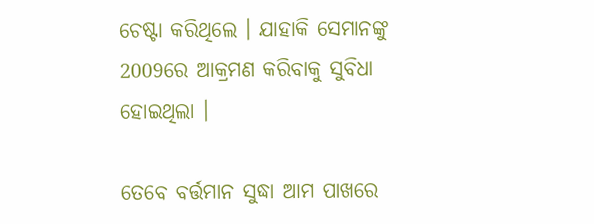ଚେଷ୍ଟା କରିଥିଲେ । ଯାହାକି ସେମାନଙ୍କୁ 2009ରେ ଆକ୍ରମଣ କରିବାକୁ ସୁବିଧା ହୋଇଥିଲା ।

ତେବେ ବର୍ତ୍ତମାନ ସୁଦ୍ଧା ଆମ ପାଖରେ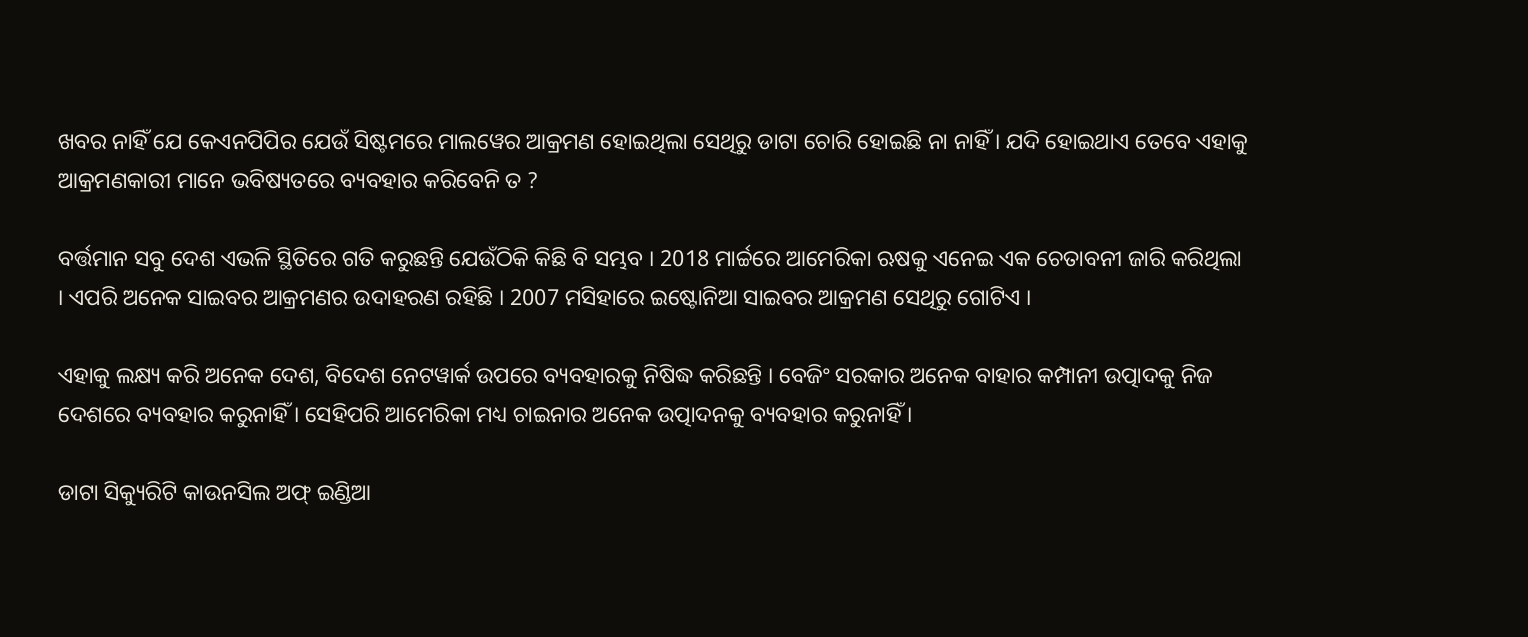ଖବର ନାହିଁ ଯେ କେଏନପିପିର ଯେଉଁ ସିଷ୍ଟମରେ ମାଲୱେର ଆକ୍ରମଣ ହୋଇଥିଲା ସେଥିରୁ ଡାଟା ଚୋରି ହୋଇଛି ନା ନାହିଁ । ଯଦି ହୋଇଥାଏ ତେବେ ଏହାକୁ ଆକ୍ରମଣକାରୀ ମାନେ ଭବିଷ୍ୟତରେ ବ୍ୟବହାର କରିବେନି ତ ?

ବର୍ତ୍ତମାନ ସବୁ ଦେଶ ଏଭଳି ସ୍ଥିତିରେ ଗତି କରୁଛନ୍ତି ଯେଉଁଠିକି କିଛି ବି ସମ୍ଭବ । 2018 ମାର୍ଚ୍ଚରେ ଆମେରିକା ଋଷକୁ ଏନେଇ ଏକ ଚେତାବନୀ ଜାରି କରିଥିଲା । ଏପରି ଅନେକ ସାଇବର ଆକ୍ରମଣର ଉଦାହରଣ ରହିଛି । 2007 ମସିହାରେ ଇଷ୍ଟୋନିଆ ସାଇବର ଆକ୍ରମଣ ସେଥିରୁ ଗୋଟିଏ ।

ଏହାକୁ ଲକ୍ଷ୍ୟ କରି ଅନେକ ଦେଶ, ବିଦେଶ ନେଟୱାର୍କ ଉପରେ ବ୍ୟବହାରକୁ ନିଷିଦ୍ଧ କରିଛନ୍ତି । ବେଜିଂ ସରକାର ଅନେକ ବାହାର କମ୍ପାନୀ ଉତ୍ପାଦକୁ ନିଜ ଦେଶରେ ବ୍ୟବହାର କରୁନାହିଁ । ସେହିପରି ଆମେରିକା ମଧ୍ୟ ଚାଇନାର ଅନେକ ଉତ୍ପାଦନକୁ ବ୍ୟବହାର କରୁନାହିଁ ।

ଡାଟା ସିକ୍ୟୁରିଟି କାଉନସିଲ ଅଫ୍‌ ଇଣ୍ଡିଆ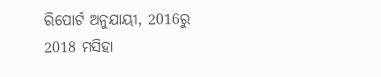ରିପୋର୍ଟ ଅନୁଯାୟୀ, 2016ରୁ 2018 ମସିହା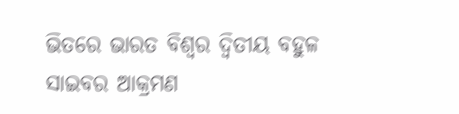ଭିତରେ ଭାରତ ବିଶ୍ବର ଦ୍ବିତୀୟ ବହୁଳ ସାଇବର ଆକ୍ରମଣ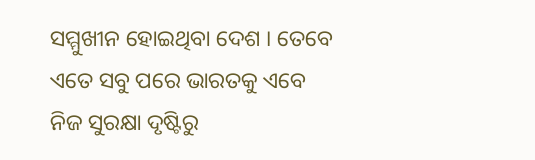ସମ୍ମୁଖୀନ ହୋଇଥିବା ଦେଶ । ତେବେ ଏତେ ସବୁ ପରେ ଭାରତକୁ ଏବେ ନିଜ ସୁରକ୍ଷା ଦୃଷ୍ଟିରୁ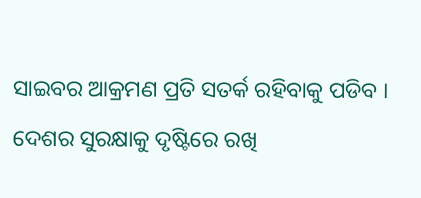ସାଇବର ଆକ୍ରମଣ ପ୍ରତି ସତର୍କ ରହିବାକୁ ପଡିବ । ଦେଶର ସୁରକ୍ଷାକୁ ଦୃଷ୍ଟିରେ ରଖି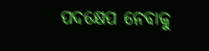ପଦକ୍ଷେପ ନେବାକୁ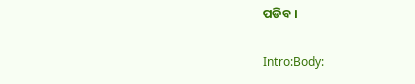ପଡିବ ।

Intro:Body: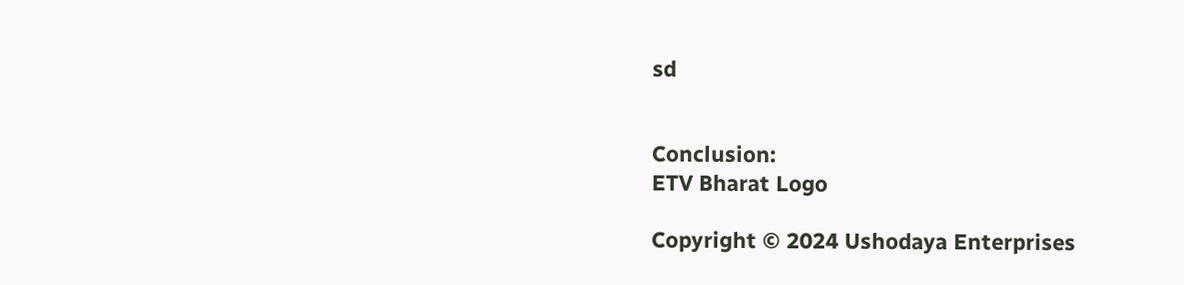sd


Conclusion:
ETV Bharat Logo

Copyright © 2024 Ushodaya Enterprises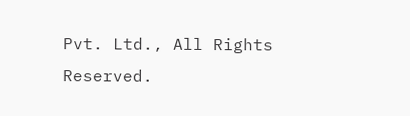Pvt. Ltd., All Rights Reserved.